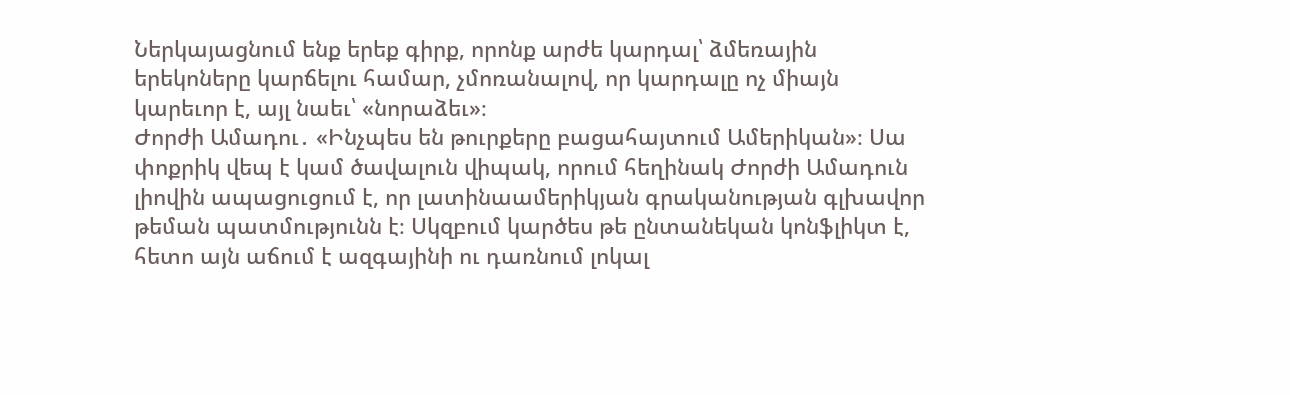Ներկայացնում ենք երեք գիրք, որոնք արժե կարդալ՝ ձմեռային երեկոները կարճելու համար, չմոռանալով, որ կարդալը ոչ միայն կարեւոր է, այլ նաեւ՝ «նորաձեւ»։
Ժորժի Ամադու․ «Ինչպես են թուրքերը բացահայտում Ամերիկան»։ Սա փոքրիկ վեպ է կամ ծավալուն վիպակ, որում հեղինակ Ժորժի Ամադուն լիովին ապացուցում է, որ լատինաամերիկյան գրականության գլխավոր թեման պատմությունն է։ Սկզբում կարծես թե ընտանեկան կոնֆլիկտ է, հետո այն աճում է ազգայինի ու դառնում լոկալ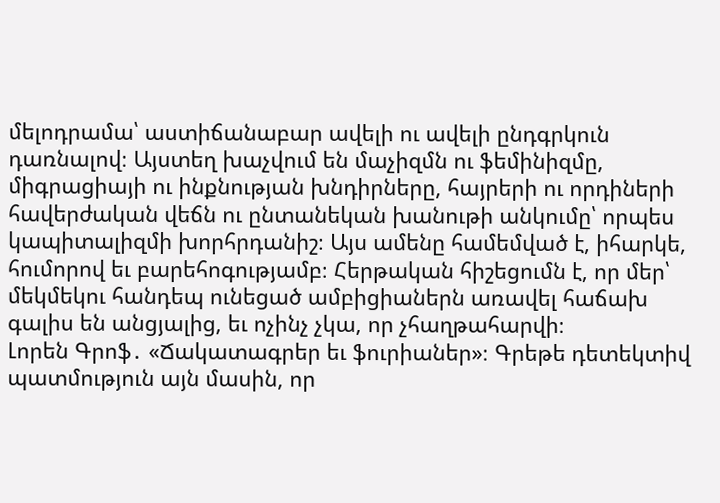մելոդրամա՝ աստիճանաբար ավելի ու ավելի ընդգրկուն դառնալով։ Այստեղ խաչվում են մաչիզմն ու ֆեմինիզմը, միգրացիայի ու ինքնության խնդիրները, հայրերի ու որդիների հավերժական վեճն ու ընտանեկան խանութի անկումը՝ որպես կապիտալիզմի խորհրդանիշ։ Այս ամենը համեմված է, իհարկե, հումորով եւ բարեհոգությամբ։ Հերթական հիշեցումն է, որ մեր՝ մեկմեկու հանդեպ ունեցած ամբիցիաներն առավել հաճախ գալիս են անցյալից, եւ ոչինչ չկա, որ չհաղթահարվի։
Լորեն Գրոֆ․ «Ճակատագրեր եւ ֆուրիաներ»։ Գրեթե դետեկտիվ պատմություն այն մասին, որ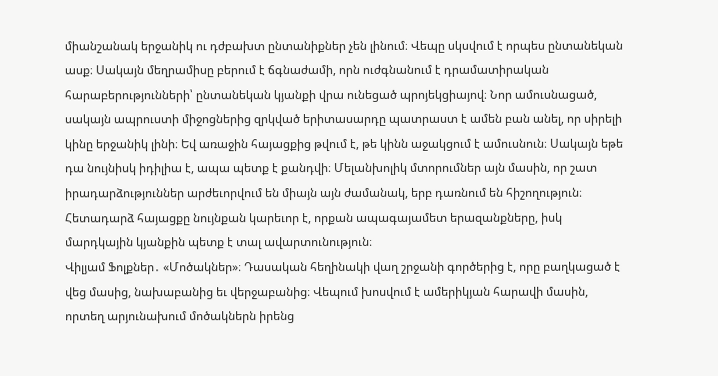միանշանակ երջանիկ ու դժբախտ ընտանիքներ չեն լինում։ Վեպը սկսվում է որպես ընտանեկան ասք։ Սակայն մեղրամիսը բերում է ճգնաժամի, որն ուժգնանում է դրամատիրական հարաբերությունների՝ ընտանեկան կյանքի վրա ունեցած պրոյեկցիայով։ Նոր ամուսնացած, սակայն ապրուստի միջոցներից զրկված երիտասարդը պատրաստ է ամեն բան անել, որ սիրելի կինը երջանիկ լինի։ Եվ առաջին հայացքից թվում է, թե կինն աջակցում է ամուսնուն։ Սակայն եթե դա նույնիսկ իդիլիա է, ապա պետք է քանդվի։ Մելանխոլիկ մտորումներ այն մասին, որ շատ իրադարձություններ արժեւորվում են միայն այն ժամանակ, երբ դառնում են հիշողություն։ Հետադարձ հայացքը նույնքան կարեւոր է, որքան ապագայամետ երազանքները, իսկ մարդկային կյանքին պետք է տալ ավարտունություն։
Վիլյամ Ֆոլքներ․ «Մոծակներ»։ Դասական հեղինակի վաղ շրջանի գործերից է, որը բաղկացած է վեց մասից, նախաբանից եւ վերջաբանից։ Վեպում խոսվում է ամերիկյան հարավի մասին, որտեղ արյունախում մոծակներն իրենց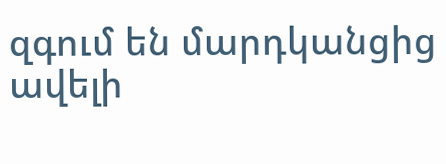զգում են մարդկանցից ավելի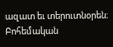ազատ եւ տերուտնօրեն։ Բոհեմական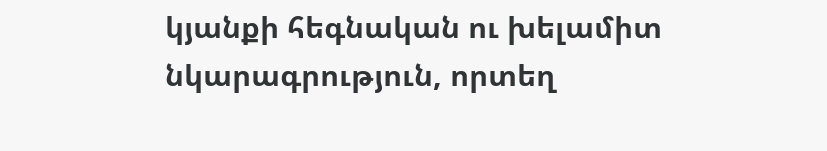կյանքի հեգնական ու խելամիտ նկարագրություն, որտեղ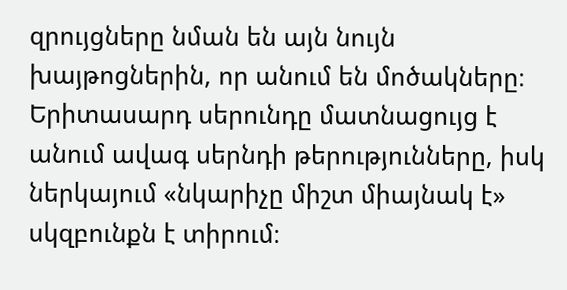զրույցները նման են այն նույն խայթոցներին, որ անում են մոծակները։ Երիտասարդ սերունդը մատնացույց է անում ավագ սերնդի թերությունները, իսկ ներկայում «նկարիչը միշտ միայնակ է» սկզբունքն է տիրում։